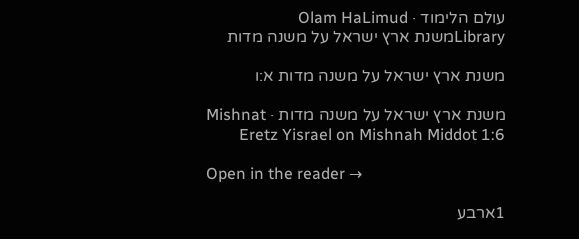עולם הלימוד · Olam HaLimud
Libraryמשנת ארץ ישראל על משנה מדות

משנת ארץ ישראל על משנה מדות א:ו

משנת ארץ ישראל על משנה מדות · Mishnat Eretz Yisrael on Mishnah Middot 1:6

Open in the reader →

1ארבע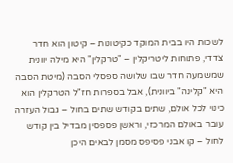לשכות היו בבית המוקד כקיטונות – קיטון הוא חדר צדדי, פתוחות ליטריקלין – "טרקלין" היא מילה יוונית שמשמעה חדר שבו שלושה ספסלי הסבה (מיטת הסבה היא "קלינה" ביוונית), אבל בספרות חז"ל הטרקלין הוא כינוי לכל אולם, שתים בקודש שתים בחול – גבול העזרה עובר באולם המרכזי, וראשן פספסין מבדיל בין קודש לחול – קו אבני פסיפס מסמן לבאים היכן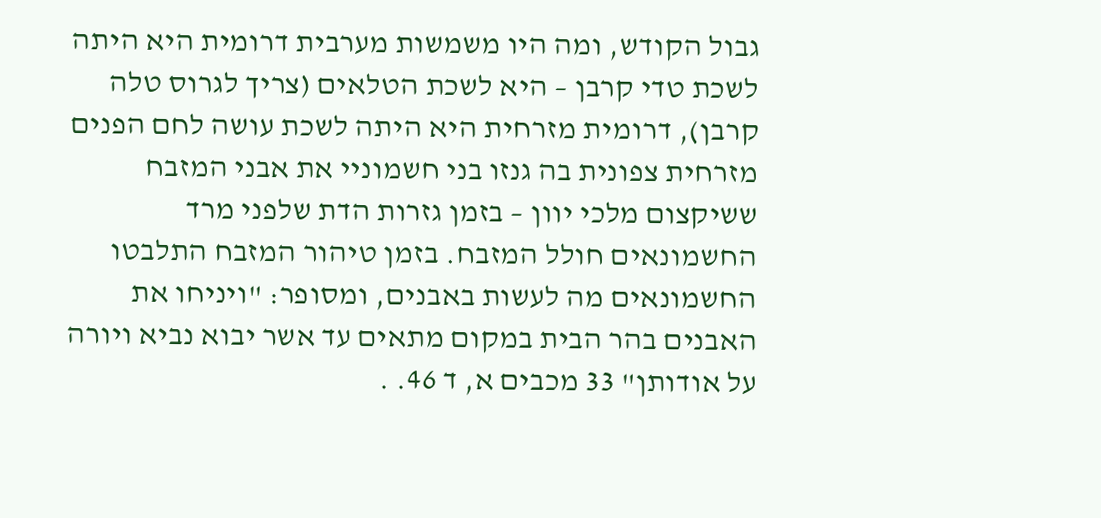גבול הקודש, ומה היו משמשות מערבית דרומית היא היתה לשכת טדי קרבן – היא לשכת הטלאים (צריך לגרוס טלה קרבן), דרומית מזרחית היא היתה לשכת עושה לחם הפנים מזרחית צפונית בה גנזו בני חשמוניי את אבני המזבח ששיקצום מלכי יוון – בזמן גזרות הדת שלפני מרד החשמונאים חולל המזבח. בזמן טיהור המזבח התלבטו החשמונאים מה לעשות באבנים, ומסופר: "ויניחו את האבנים בהר הבית במקום מתאים עד אשר יבוא נביא ויורה על אודותן" 33 מכבים א, ד 46. .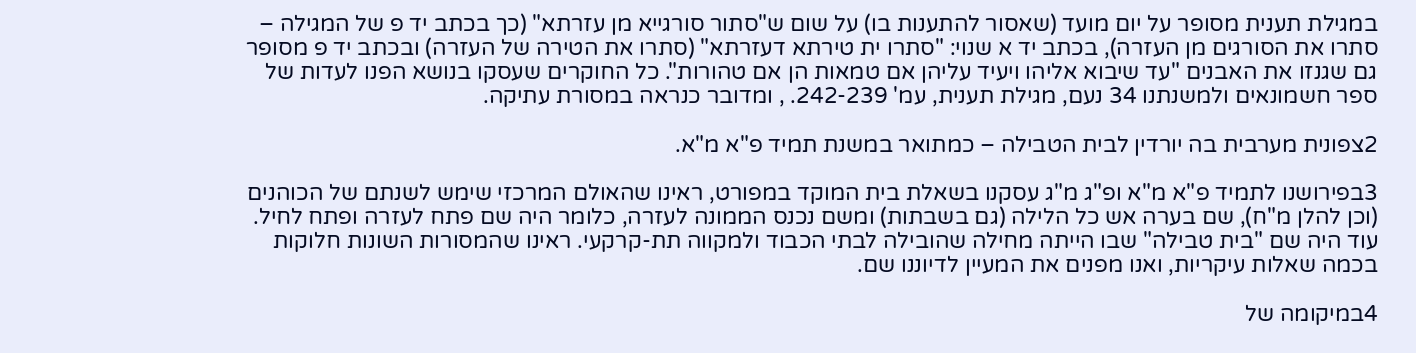במגילת תענית מסופר על יום מועד (שאסור להתענות בו) על שום ש"סתור סורגייא מן עזרתא" (כך בכתב יד פ של המגילה – סתרו את הסורגים מן העזרה), בכתב יד א שנוי: "סתרו ית טירתא דעזרתא" (סתרו את הטירה של העזרה) ובכתב יד פ מסופר גם שגנזו את האבנים "עד שיבוא אליהו ויעיד עליהן אם טמאות הן אם טהורות". כל החוקרים שעסקו בנושא הפנו לעדות של ספר חשמונאים ולמשנתנו 34 נעם, מגילת תענית, עמ' 242-239. , ומדובר כנראה במסורת עתיקה.

2צפונית מערבית בה יורדין לבית הטבילה – כמתואר במשנת תמיד פ"א מ"א.

3בפירושנו לתמיד פ"א מ"א ופ"ג מ"ג עסקנו בשאלת בית המוקד במפורט, ראינו שהאולם המרכזי שימש לשנתם של הכוהנים (וכן להלן מ"ח), שם בערה אש כל הלילה (גם בשבתות) ומשם נכנס הממונה לעזרה, כלומר היה שם פתח לעזרה ופתח לחיל. עוד היה שם "בית טבילה" שבו הייתה מחילה שהובילה לבתי הכבוד ולמקווה תת-קרקעי. ראינו שהמסורות השונות חלוקות בכמה שאלות עיקריות, ואנו מפנים את המעיין לדיוננו שם.

4במיקומה של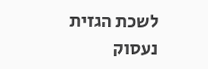לשכת הגזית נעסוק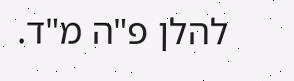להלן פ"ה מ"ד.